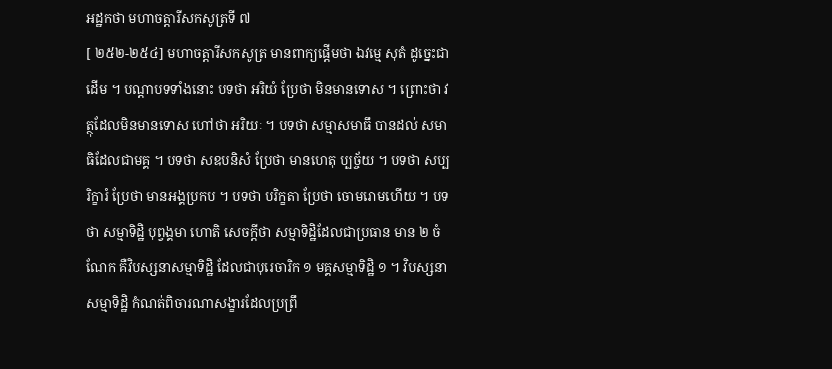អដ្ឋកថា មហាចត្តារីសកសូត្រទី ៧
[ ២៥២-២៥៤] មហាចត្តារីសកសូត្រ មានពាក្យផ្តើមថា ឯវម្មេ សុតំ ដូច្នេះជាដើម ។ បណ្តាបទទាំងនោះ បទថា អរិយំ ប្រែថា មិនមានទោស ។ ព្រោះថា វត្ថុដែលមិនមានទោស ហៅថា អរិយៈ ។ បទថា សម្មាសមាធឹ បានដល់ សមាធិដែលជាមគ្គ ។ បទថា សឧបនិសំ ប្រែថា មានហេតុ ប្បច្ច័យ ។ បទថា សប្បរិក្ខារំ ប្រែថា មានអង្គប្រកប ។ បទថា បរិក្ខតា ប្រែថា ចោមរោមហើយ ។ បទថា សម្មាទិដ្ឋិ បុព្វង្គមា ហោតិ សេចក្តីថា សម្មាទិដ្ឋិដែលជាប្រធាន មាន ២ ចំណែក គឺវិបស្សនាសម្មាទិដ្ឋិ ដែលជាបុរេចារិក ១ មគ្គសម្មាទិដ្ឋិ ១ ។ វិបស្សនាសម្មាទិដ្ឋិ កំណត់ពិចារណាសង្ខារដែលប្រព្រឹ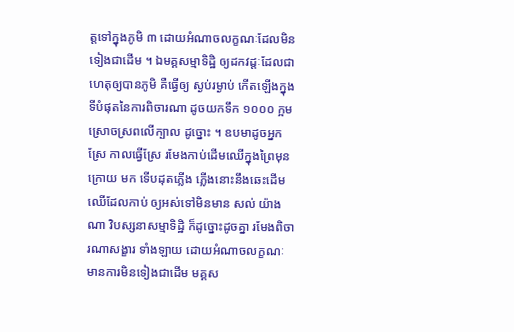ត្តទៅក្នុងភូមិ ៣ ដោយអំណាចលក្ខណៈដែលមិន ទៀងជាដើម ។ ឯមគ្គសម្មាទិដ្ឋិ ឲ្យដកវដ្តៈដែលជាហេតុឲ្យបានភូមិ គឺធ្វើឲ្យ ស្ងប់រម្ងាប់ កើតឡើងក្នុងទីបំផុតនៃការពិចារណា ដូចយកទឹក ១០០០ ក្អម ស្រោចស្រពលើក្បាល ដូច្នោះ ។ ឧបមាដូចអ្នកស្រែ កាលធ្វើស្រែ រមែងកាប់ដើមឈើក្នុងព្រៃមុន ក្រោយ មក ទើបដុតភ្លើង ភ្លើងនោះនឹងឆេះដើមឈើដែលកាប់ ឲ្យអស់ទៅមិនមាន សល់ យ៉ាងណា វិបស្សនាសម្មាទិដ្ឋិ ក៏ដូច្នោះដូចគ្នា រមែងពិចារណាសង្ខារ ទាំងឡាយ ដោយអំណាចលក្ខណៈ មានការមិនទៀងជាដើម មគ្គស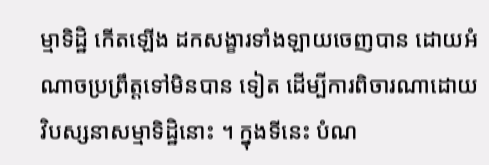ម្មាទិដ្ឋិ កើតឡើង ដកសង្ខារទាំងឡាយចេញបាន ដោយអំណាចប្រព្រឹត្តទៅមិនបាន ទៀត ដើម្បីការពិចារណាដោយវិបស្សនាសម្មាទិដ្ឋិនោះ ។ ក្នុងទីនេះ បំណ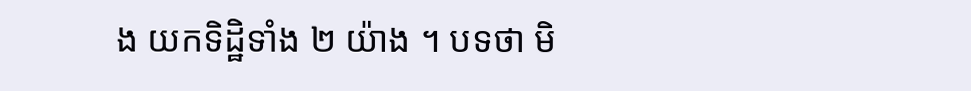ង យកទិដ្ឋិទាំង ២ យ៉ាង ។ បទថា មិ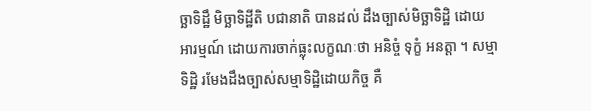ច្ឆាទិដ្ឋឹ មិច្ឆាទិដ្ឋីតិ បជានាតិ បានដល់ ដឹងច្បាស់មិច្ឆាទិដ្ឋិ ដោយអារម្មណ៍ ដោយការចាក់ធ្លុះលក្ខណៈថា អនិច្ចំ ទុក្ខំ អនត្តា ។ សម្មាទិដ្ឋិ រមែងដឹងច្បាស់សម្មាទិដ្ឋិដោយកិច្ច គឺ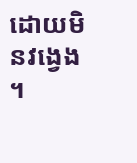ដោយមិនវង្វេង ។